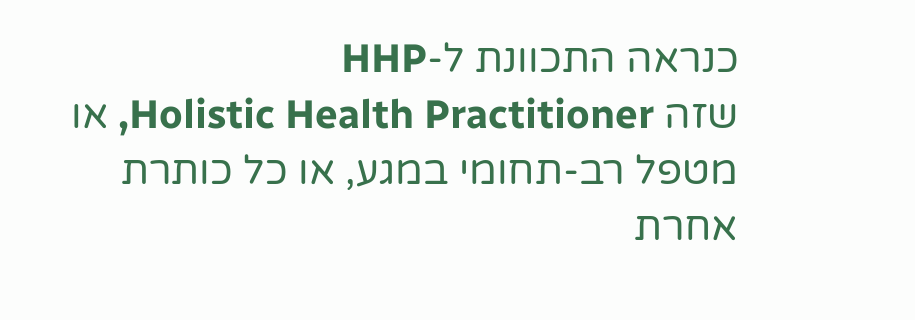כנראה התכוונת ל-HHP
שזה Holistic Health Practitioner, או מטפל רב-תחומי במגע, או כל כותרת אחרת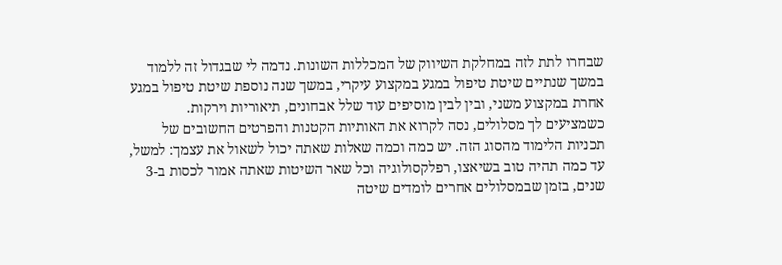שבחרו לתת לזה במחלקת השיווק של המכללות השונות. נדמה לי שבגדול זה ללמוד במשך שנתיים שיטת טיפול במגע במקצוע עיקרי, במשך שנה נוספת שיטת טיפול במגע אחרת במקצוע משני, ובין לבין מוסיפים עוד שלל אבחונים, תיאוריות וירקות.
כשמציעים לך מסלולים, נסה לקרוא את האותיות הקטנות והפרטים החשובים של תכניות הלימוד מהסוג הזה. יש כמה וכמה שאלות שאתה יכול לשאול את עצמך: למשל, עד כמה תהיה טוב בשיאצו, רפלקסולוגיה וכל שאר השיטות שאתה אמור לכסות ב-3 שנים, בזמן שבמסלולים אחרים לומדים שיטה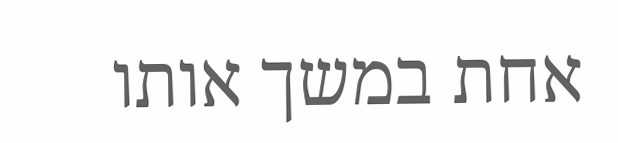אחת במשך אותו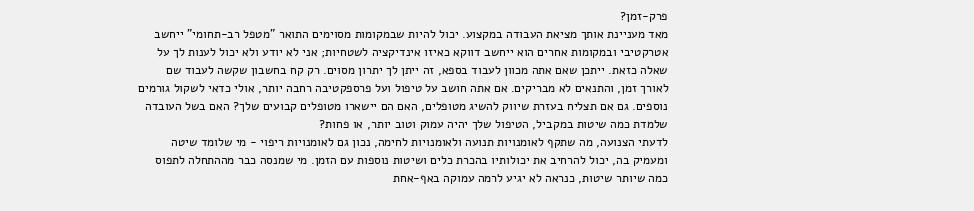פרק-זמן?
מאד מעניינת אותך מציאת העבודה במקצוע. יכול להיות שבמקומות מסוימים התואר "מטפל רב-תחומי" ייחשב אטרקטיבי ובמקומות אחרים הוא ייחשב דווקא כאיזו אינדיקציה לשטחיות; אני לא יודע ולא יכול לענות לך על שאלה כזאת. ייתכן שאם אתה מכוון לעבוד בספא, זה ייתן לך יתרון מסוים. רק קח בחשבון שקשה לעבוד שם לאורך זמן, והתנאים לא מבריקים. אם אתה חושב על טיפול ועל פרספקטיבה רחבה יותר, אולי כדאי לשקול גורמים נוספים. גם אם תצליח בעזרת שיווק להשיג מטופלים, האם הם יישארו מטופלים קבועים שלך? האם בשל העובדה שלמדת כמה שיטות במקביל, הטיפול שלך יהיה עמוק וטוב יותר, או פחות?
לדעתי הצנועה, מה שתקף לאומנויות תנועה ולאומנויות לחימה, נכון גם לאומנויות ריפוי - מי שלומד שיטה ומעמיק בה, יכול להרחיב את יכולותיו בהכרת כלים ושיטות נוספות עם הזמן. מי שמנסה כבר מההתחלה לתפוס כמה שיותר שיטות, כנראה לא יגיע לרמה עמוקה באף-אחת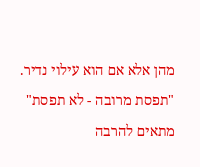מהן אלא אם הוא עילוי נדיר. "תפסת מרובה - לא תפסת" מתאים להרבה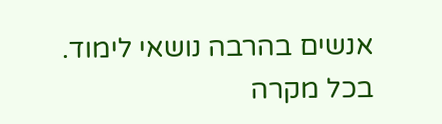אנשים בהרבה נושאי לימוד.
בכל מקרה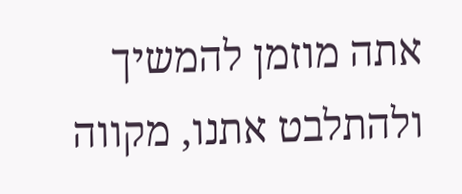אתה מוזמן להמשיך ולהתלבט אתנו, מקווה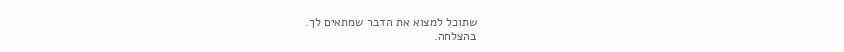שתוכל למצוא את הדבר שמתאים לך.
בהצלחה.